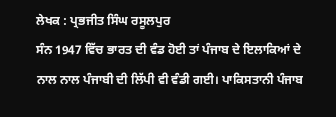ਲੇਖਕ : ਪ੍ਰਭਜੀਤ ਸਿੰਘ ਰਸੂਲਪੁਰ
ਸੰਨ 1947 ਵਿੱਚ ਭਾਰਤ ਦੀ ਵੰਡ ਹੋਈ ਤਾਂ ਪੰਜਾਬ ਦੇ ਇਲਾਕਿਆਂ ਦੇ ਨਾਲ ਨਾਲ ਪੰਜਾਬੀ ਦੀ ਲਿੱਪੀ ਵੀ ਵੰਡੀ ਗਈ। ਪਾਕਿਸਤਾਨੀ ਪੰਜਾਬ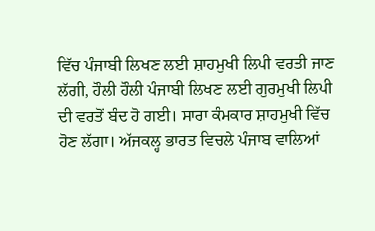ਵਿੱਚ ਪੰਜਾਬੀ ਲਿਖਣ ਲਈ ਸ਼ਾਹਮੁਖੀ ਲਿਪੀ ਵਰਤੀ ਜਾਣ ਲੱਗੀ, ਹੌਲੀ ਹੌਲੀ ਪੰਜਾਬੀ ਲਿਖਣ ਲਈ ਗੁਰਮੁਖੀ ਲਿਪੀ ਦੀ ਵਰਤੋਂ ਬੰਦ ਹੋ ਗਈ। ਸਾਰਾ ਕੰਮਕਾਰ ਸ਼ਾਹਮੁਖੀ ਵਿੱਚ ਹੋਣ ਲੱਗਾ। ਅੱਜਕਲ੍ਹ ਭਾਰਤ ਵਿਚਲੇ ਪੰਜਾਬ ਵਾਲਿਆਂ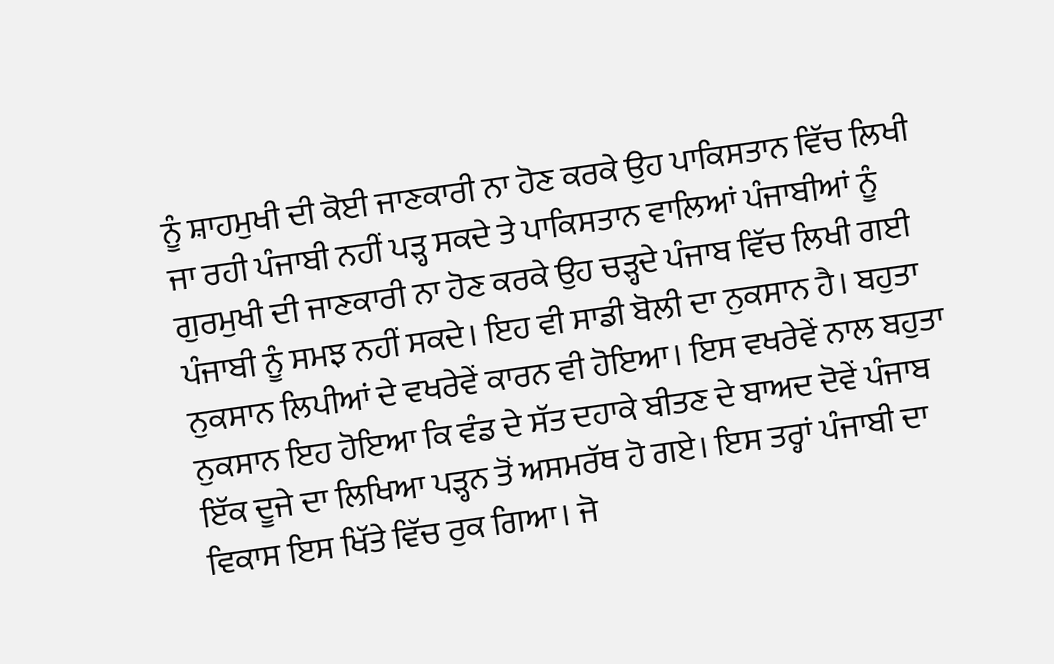ਨੂੰ ਸ਼ਾਹਮੁਖੀ ਦੀ ਕੋਈ ਜਾਣਕਾਰੀ ਨਾ ਹੋਣ ਕਰਕੇ ਉਹ ਪਾਕਿਸਤਾਨ ਵਿੱਚ ਲਿਖੀ ਜਾ ਰਹੀ ਪੰਜਾਬੀ ਨਹੀਂ ਪੜ੍ਹ ਸਕਦੇ ਤੇ ਪਾਕਿਸਤਾਨ ਵਾਲਿਆਂ ਪੰਜਾਬੀਆਂ ਨੂੰ ਗੁਰਮੁਖੀ ਦੀ ਜਾਣਕਾਰੀ ਨਾ ਹੋਣ ਕਰਕੇ ਉਹ ਚੜ੍ਹਦੇ ਪੰਜਾਬ ਵਿੱਚ ਲਿਖੀ ਗਈ ਪੰਜਾਬੀ ਨੂੰ ਸਮਝ ਨਹੀਂ ਸਕਦੇ। ਇਹ ਵੀ ਸਾਡੀ ਬੋਲੀ ਦਾ ਨੁਕਸਾਨ ਹੈ। ਬਹੁਤਾ ਨੁਕਸਾਨ ਲਿਪੀਆਂ ਦੇ ਵਖਰੇਵੇਂ ਕਾਰਨ ਵੀ ਹੋਇਆ। ਇਸ ਵਖਰੇਵੇਂ ਨਾਲ ਬਹੁਤਾ ਨੁਕਸਾਨ ਇਹ ਹੋਇਆ ਕਿ ਵੰਡ ਦੇ ਸੱਤ ਦਹਾਕੇ ਬੀਤਣ ਦੇ ਬਾਅਦ ਦੋਵੇਂ ਪੰਜਾਬ ਇੱਕ ਦੂਜੇ ਦਾ ਲਿਖਿਆ ਪੜ੍ਹਨ ਤੋਂ ਅਸਮਰੱਥ ਹੋ ਗਏ। ਇਸ ਤਰ੍ਹਾਂ ਪੰਜਾਬੀ ਦਾ ਵਿਕਾਸ ਇਸ ਖਿੱਤੇ ਵਿੱਚ ਰੁਕ ਗਿਆ। ਜੋ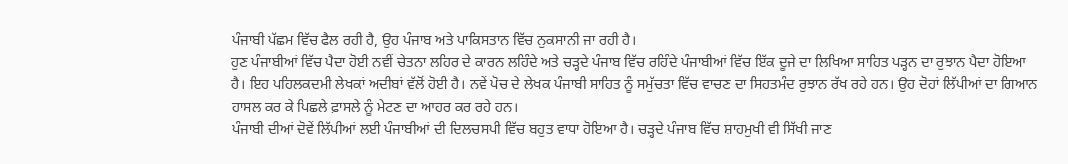ਪੰਜਾਬੀ ਪੱਛਮ ਵਿੱਚ ਫੈਲ ਰਹੀ ਹੈ, ਉਹ ਪੰਜਾਬ ਅਤੇ ਪਾਕਿਸਤਾਨ ਵਿੱਚ ਨੁਕਸਾਨੀ ਜਾ ਰਹੀ ਹੈ।
ਹੁਣ ਪੰਜਾਬੀਆਂ ਵਿੱਚ ਪੈਦਾ ਹੋਈ ਨਵੀਂ ਚੇਤਨਾ ਲਹਿਰ ਦੇ ਕਾਰਨ ਲਹਿੰਦੇ ਅਤੇ ਚੜ੍ਹਦੇ ਪੰਜਾਬ ਵਿੱਚ ਰਹਿੰਦੇ ਪੰਜਾਬੀਆਂ ਵਿੱਚ ਇੱਕ ਦੂਜੇ ਦਾ ਲਿਖਿਆ ਸਾਹਿਤ ਪੜ੍ਹਨ ਦਾ ਰੁਝਾਨ ਪੈਦਾ ਹੋਇਆ ਹੈ। ਇਹ ਪਹਿਲਕਦਮੀ ਲੇਖਕਾਂ ਅਦੀਬਾਂ ਵੱਲੋਂ ਹੋਈ ਹੈ। ਨਵੇਂ ਪੋਚ ਦੇ ਲੇਖਕ ਪੰਜਾਬੀ ਸਾਹਿਤ ਨੂੰ ਸਮੁੱਚਤਾ ਵਿੱਚ ਵਾਚਣ ਦਾ ਸਿਹਤਮੰਦ ਰੁਝਾਨ ਰੱਖ ਰਹੇ ਹਨ। ਉਹ ਦੋਹਾਂ ਲਿੱਪੀਆਂ ਦਾ ਗਿਆਨ ਹਾਸਲ ਕਰ ਕੇ ਪਿਛਲੇ ਫ਼ਾਸਲੇ ਨੂੰ ਮੇਟਣ ਦਾ ਆਹਰ ਕਰ ਰਹੇ ਹਨ।
ਪੰਜਾਬੀ ਦੀਆਂ ਦੋਵੇਂ ਲਿੱਪੀਆਂ ਲਈ ਪੰਜਾਬੀਆਂ ਦੀ ਦਿਲਚਸਪੀ ਵਿੱਚ ਬਹੁਤ ਵਾਧਾ ਹੋਇਆ ਹੈ। ਚੜ੍ਹਦੇ ਪੰਜਾਬ ਵਿੱਚ ਸ਼ਾਹਮੁਖੀ ਵੀ ਸਿੱਖੀ ਜਾਣ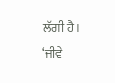ਲੱਗੀ ਹੈ। ‘ਜੀਵੇ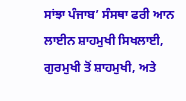ਸਾਂਝਾ ਪੰਜਾਬ’ ਸੰਸਥਾ ਫਰੀ ਆਨ ਲਾਈਨ ਸ਼ਾਹਮੁਖੀ ਸਿਖਲਾਈ, ਗੁਰਮੁਖੀ ਤੋਂ ਸ਼ਾਹਮੁਖੀ, ਅਤੇ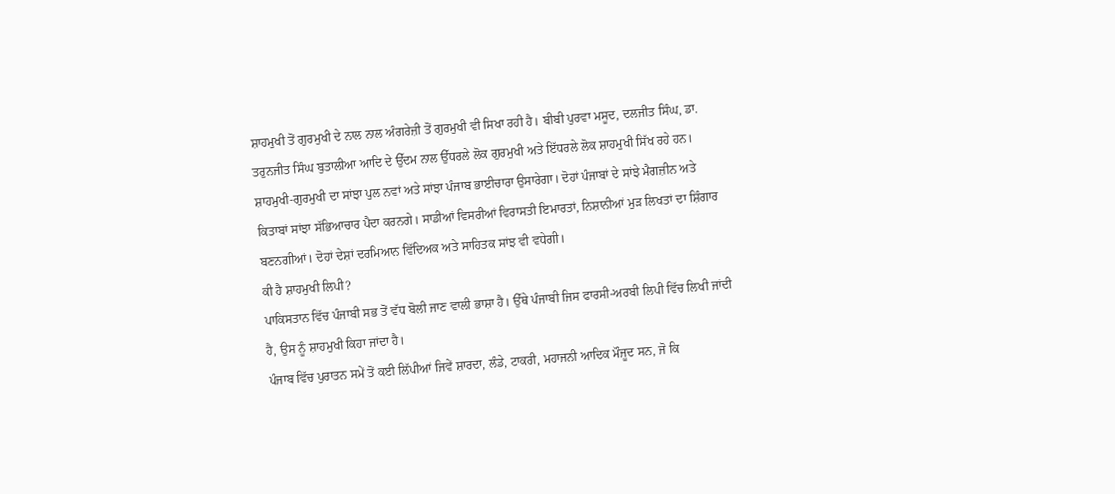ਸ਼ਾਹਮੁਖੀ ਤੋਂ ਗੁਰਮੁਖੀ ਦੇ ਨਾਲ ਨਾਲ ਅੰਗਰੇਜ਼ੀ ਤੋਂ ਗੁਰਮੁਖੀ ਵੀ ਸਿਖਾ ਰਹੀ ਹੈ। ਬੀਬੀ ਪੁਰਵਾ ਮਸੂਦ, ਦਲਜੀਤ ਸਿੰਘ, ਡਾ. ਤਰੁਨਜੀਤ ਸਿੰਘ ਬੁਤਾਲੀਆ ਆਦਿ ਦੇ ਉੱਦਮ ਨਾਲ ਉੱਧਰਲੇ ਲੋਕ ਗੁਰਮੁਖੀ ਅਤੇ ਇੱਧਰਲੇ ਲੋਕ ਸ਼ਾਹਮੁਖੀ ਸਿੱਖ ਰਹੇ ਹਨ। ਸ਼ਾਹਮੁਖੀ-ਗੁਰਮੁਖੀ ਦਾ ਸਾਂਝਾ ਪੁਲ ਨਵਾਂ ਅਤੇ ਸਾਂਝਾ ਪੰਜਾਬ ਭਾਈਚਾਰਾ ਉਸਾਰੇਗਾ। ਦੋਹਾਂ ਪੰਜਾਬਾਂ ਦੇ ਸਾਂਝੇ ਮੈਗਜ਼ੀਨ ਅਤੇ ਕਿਤਾਬਾਂ ਸਾਂਝਾ ਸੱਭਿਆਚਾਰ ਪੈਦਾ ਕਰਨਗੇ। ਸਾਡੀਆਂ ਵਿਸਰੀਆਂ ਵਿਰਾਸਤੀ ਇਮਾਰਤਾਂ, ਨਿਸ਼ਾਨੀਆਂ ਮੁੜ ਲਿਖਤਾਂ ਦਾ ਸ਼ਿੰਗਾਰ ਬਣਨਗੀਆਂ। ਦੋਹਾਂ ਦੇਸ਼ਾਂ ਦਰਮਿਆਨ ਵਿੱਦਿਅਕ ਅਤੇ ਸਾਹਿਤਕ ਸਾਂਝ ਵੀ ਵਧੇਗੀ।
ਕੀ ਹੈ ਸ਼ਾਹਮੁਖੀ ਲਿਪੀ?
ਪਾਕਿਸਤਾਨ ਵਿੱਚ ਪੰਜਾਬੀ ਸਭ ਤੋਂ ਵੱਧ ਬੋਲੀ ਜਾਣ ਵਾਲੀ ਭਾਸ਼ਾ ਹੈ। ਉੱਥੇ ਪੰਜਾਬੀ ਜਿਸ ਫਾਰਸੀ-ਅਰਬੀ ਲਿਪੀ ਵਿੱਚ ਲਿਖੀ ਜਾਂਦੀ ਹੈ, ਉਸ ਨੂੰ ਸ਼ਾਹਮੁਖੀ ਕਿਹਾ ਜਾਂਦਾ ਹੈ।
ਪੰਜਾਬ ਵਿੱਚ ਪੁਰਾਤਨ ਸਮੇਂ ਤੋਂ ਕਈ ਲਿੱਪੀਆਂ ਜਿਵੇਂ ਸ਼ਾਰਦਾ, ਲੰਡੇ, ਟਾਕਰੀ, ਮਹਾਜਨੀ ਆਦਿਕ ਮੌਜੂਦ ਸਨ, ਜੋ ਕਿ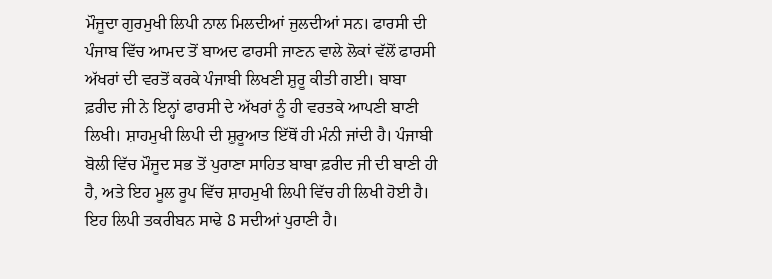ਮੌਜੂਦਾ ਗੁਰਮੁਖੀ ਲਿਪੀ ਨਾਲ ਮਿਲਦੀਆਂ ਜੁਲਦੀਆਂ ਸਨ। ਫਾਰਸੀ ਦੀ ਪੰਜਾਬ ਵਿੱਚ ਆਮਦ ਤੋਂ ਬਾਅਦ ਫਾਰਸੀ ਜਾਣਨ ਵਾਲੇ ਲੋਕਾਂ ਵੱਲੋਂ ਫਾਰਸੀ ਅੱਖਰਾਂ ਦੀ ਵਰਤੋਂ ਕਰਕੇ ਪੰਜਾਬੀ ਲਿਖਣੀ ਸ਼ੁਰੂ ਕੀਤੀ ਗਈ। ਬਾਬਾ ਫ਼ਰੀਦ ਜੀ ਨੇ ਇਨ੍ਹਾਂ ਫਾਰਸੀ ਦੇ ਅੱਖਰਾਂ ਨੂੰ ਹੀ ਵਰਤਕੇ ਆਪਣੀ ਬਾਣੀ ਲਿਖੀ। ਸ਼ਾਹਮੁਖੀ ਲਿਪੀ ਦੀ ਸ਼ੁਰੂਆਤ ਇੱਥੋਂ ਹੀ ਮੰਨੀ ਜਾਂਦੀ ਹੈ। ਪੰਜਾਬੀ ਬੋਲੀ ਵਿੱਚ ਮੌਜੂਦ ਸਭ ਤੋਂ ਪੁਰਾਣਾ ਸਾਹਿਤ ਬਾਬਾ ਫ਼ਰੀਦ ਜੀ ਦੀ ਬਾਣੀ ਹੀ ਹੈ, ਅਤੇ ਇਹ ਮੂਲ ਰੂਪ ਵਿੱਚ ਸ਼ਾਹਮੁਖੀ ਲਿਪੀ ਵਿੱਚ ਹੀ ਲਿਖੀ ਹੋਈ ਹੈ। ਇਹ ਲਿਪੀ ਤਕਰੀਬਨ ਸਾਢੇ 8 ਸਦੀਆਂ ਪੁਰਾਣੀ ਹੈ।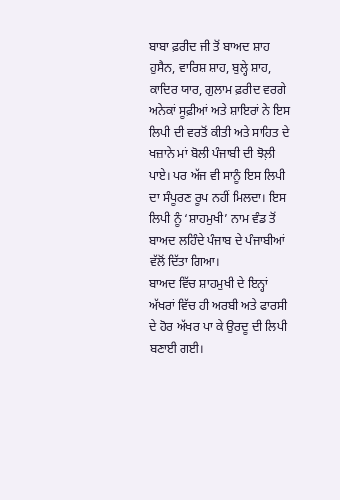ਬਾਬਾ ਫ਼ਰੀਦ ਜੀ ਤੋਂ ਬਾਅਦ ਸ਼ਾਹ ਹੁਸੈਨ, ਵਾਰਿਸ਼ ਸ਼ਾਹ, ਬੁਲ੍ਹੇ ਸ਼ਾਹ, ਕਾਦਿਰ ਯਾਰ, ਗੁਲਾਮ ਫ਼ਰੀਦ ਵਰਗੇ ਅਨੇਕਾਂ ਸੂਫ਼ੀਆਂ ਅਤੇ ਸ਼ਾਇਰਾਂ ਨੇ ਇਸ ਲਿਪੀ ਦੀ ਵਰਤੋਂ ਕੀਤੀ ਅਤੇ ਸਾਹਿਤ ਦੇ ਖਜ਼ਾਨੇ ਮਾਂ ਬੋਲੀ ਪੰਜਾਬੀ ਦੀ ਝੋਲ਼ੀ ਪਾਏ। ਪਰ ਅੱਜ ਵੀ ਸਾਨੂੰ ਇਸ ਲਿਪੀ ਦਾ ਸੰਪੂਰਣ ਰੂਪ ਨਹੀਂ ਮਿਲਦਾ। ਇਸ ਲਿਪੀ ਨੂੰ ‘ਸ਼ਾਹਮੁਖੀ’ ਨਾਮ ਵੰਡ ਤੋਂ ਬਾਅਦ ਲਹਿੰਦੇ ਪੰਜਾਬ ਦੇ ਪੰਜਾਬੀਆਂ ਵੱਲੋਂ ਦਿੱਤਾ ਗਿਆ।
ਬਾਅਦ ਵਿੱਚ ਸ਼ਾਹਮੁਖੀ ਦੇ ਇਨ੍ਹਾਂ ਅੱਖਰਾਂ ਵਿੱਚ ਹੀ ਅਰਬੀ ਅਤੇ ਫਾਰਸੀ ਦੇ ਹੋਰ ਅੱਖਰ ਪਾ ਕੇ ਉਰਦੂ ਦੀ ਲਿਪੀ ਬਣਾਈ ਗਈ।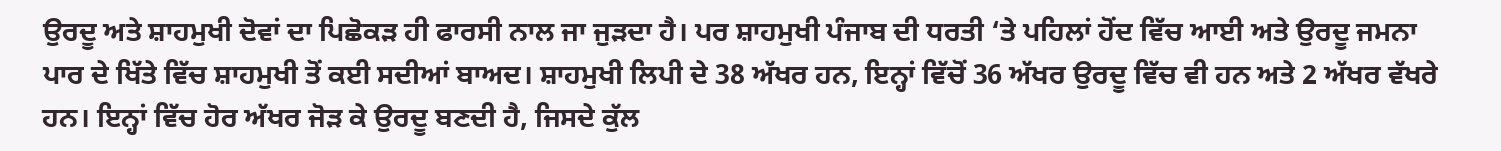ਉਰਦੂ ਅਤੇ ਸ਼ਾਹਮੁਖੀ ਦੋਵਾਂ ਦਾ ਪਿਛੋਕੜ ਹੀ ਫਾਰਸੀ ਨਾਲ ਜਾ ਜੁੜਦਾ ਹੈ। ਪਰ ਸ਼ਾਹਮੁਖੀ ਪੰਜਾਬ ਦੀ ਧਰਤੀ ‘ਤੇ ਪਹਿਲਾਂ ਹੋਂਦ ਵਿੱਚ ਆਈ ਅਤੇ ਉਰਦੂ ਜਮਨਾ ਪਾਰ ਦੇ ਖਿੱਤੇ ਵਿੱਚ ਸ਼ਾਹਮੁਖੀ ਤੋਂ ਕਈ ਸਦੀਆਂ ਬਾਅਦ। ਸ਼ਾਹਮੁਖੀ ਲਿਪੀ ਦੇ 38 ਅੱਖਰ ਹਨ, ਇਨ੍ਹਾਂ ਵਿੱਚੋਂ 36 ਅੱਖਰ ਉਰਦੂ ਵਿੱਚ ਵੀ ਹਨ ਅਤੇ 2 ਅੱਖਰ ਵੱਖਰੇ ਹਨ। ਇਨ੍ਹਾਂ ਵਿੱਚ ਹੋਰ ਅੱਖਰ ਜੋੜ ਕੇ ਉਰਦੂ ਬਣਦੀ ਹੈ, ਜਿਸਦੇ ਕੁੱਲ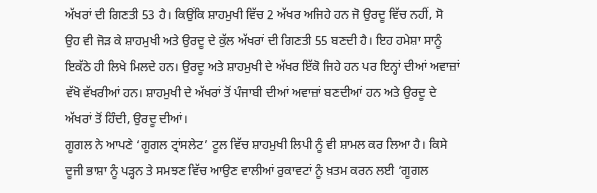ਅੱਖਰਾਂ ਦੀ ਗਿਣਤੀ 53 ਹੈ। ਕਿਉਂਕਿ ਸ਼ਾਹਮੁਖੀ ਵਿੱਚ 2 ਅੱਖਰ ਅਜਿਹੇ ਹਨ ਜੋ ਉਰਦੂ ਵਿੱਚ ਨਹੀਂ, ਸੋ ਉਹ ਵੀ ਜੋੜ ਕੇ ਸ਼ਾਹਮੁਖੀ ਅਤੇ ਉਰਦੂ ਦੇ ਕੁੱਲ ਅੱਖਰਾਂ ਦੀ ਗਿਣਤੀ 55 ਬਣਦੀ ਹੈ। ਇਹ ਹਮੇਸ਼ਾ ਸਾਨੂੰ ਇਕੱਠੇ ਹੀ ਲਿਖੇ ਮਿਲਦੇ ਹਨ। ਉਰਦੂ ਅਤੇ ਸ਼ਾਹਮੁਖੀ ਦੇ ਅੱਖਰ ਇੱਕੋ ਜਿਹੇ ਹਨ ਪਰ ਇਨ੍ਹਾਂ ਦੀਆਂ ਅਵਾਜ਼ਾਂ ਵੱਖੋ ਵੱਖਰੀਆਂ ਹਨ। ਸ਼ਾਹਮੁਖੀ ਦੇ ਅੱਖਰਾਂ ਤੋਂ ਪੰਜਾਬੀ ਦੀਆਂ ਅਵਾਜ਼ਾਂ ਬਣਦੀਆਂ ਹਨ ਅਤੇ ਉਰਦੂ ਦੇ ਅੱਖਰਾਂ ਤੋਂ ਹਿੰਦੀ, ਉਰਦੂ ਦੀਆਂ।
ਗੂਗਲ ਨੇ ਆਪਣੇ ‘ਗੂਗਲ ਟ੍ਰਾਂਸਲੇਟ’ ਟੂਲ ਵਿੱਚ ਸ਼ਾਹਮੁਖੀ ਲਿਪੀ ਨੂੰ ਵੀ ਸ਼ਾਮਲ ਕਰ ਲਿਆ ਹੈ। ਕਿਸੇ ਦੂਜੀ ਭਾਸ਼ਾ ਨੂੰ ਪੜ੍ਹਨ ਤੇ ਸਮਝਣ ਵਿੱਚ ਆਉਣ ਵਾਲੀਆਂ ਰੁਕਾਵਟਾਂ ਨੂੰ ਖ਼ਤਮ ਕਰਨ ਲਈ ‘ਗੂਗਲ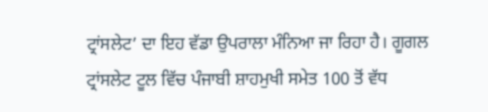ਟ੍ਰਾਂਸਲੇਟ’ ਦਾ ਇਹ ਵੱਡਾ ਉਪਰਾਲਾ ਮੰਨਿਆ ਜਾ ਰਿਹਾ ਹੈ। ਗੂਗਲ ਟ੍ਰਾਂਸਲੇਟ ਟੂਲ ਵਿੱਚ ਪੰਜਾਬੀ ਸ਼ਾਹਮੁਖੀ ਸਮੇਤ 100 ਤੋਂ ਵੱਧ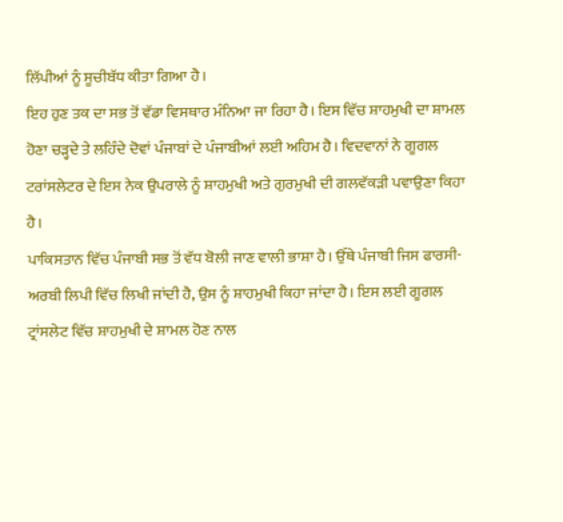ਲਿੱਪੀਆਂ ਨੂੰ ਸੂਚੀਬੱਧ ਕੀਤਾ ਗਿਆ ਹੈ।
ਇਹ ਹੁਣ ਤਕ ਦਾ ਸਭ ਤੋਂ ਵੱਡਾ ਵਿਸਥਾਰ ਮੰਨਿਆ ਜਾ ਰਿਹਾ ਹੈ। ਇਸ ਵਿੱਚ ਸ਼ਾਹਮੁਖੀ ਦਾ ਸ਼ਾਮਲ ਹੋਣਾ ਚੜ੍ਹਦੇ ਤੇ ਲਹਿੰਦੇ ਦੋਵਾਂ ਪੰਜਾਬਾਂ ਦੇ ਪੰਜਾਬੀਆਂ ਲਈ ਅਹਿਮ ਹੈ। ਵਿਦਵਾਨਾਂ ਨੇ ਗੂਗਲ ਟਰਾਂਸਲੇਟਰ ਦੇ ਇਸ ਨੇਕ ਉਪਰਾਲੇ ਨੂੰ ਸ਼ਾਹਮੁਖੀ ਅਤੇ ਗੁਰਮੁਖੀ ਦੀ ਗਲਵੱਕੜੀ ਪਵਾਉਣਾ ਕਿਹਾ ਹੈ।
ਪਾਕਿਸਤਾਨ ਵਿੱਚ ਪੰਜਾਬੀ ਸਭ ਤੋਂ ਵੱਧ ਬੋਲੀ ਜਾਣ ਵਾਲੀ ਭਾਸ਼ਾ ਹੈ। ਉੱਥੇ ਪੰਜਾਬੀ ਜਿਸ ਫਾਰਸੀ-ਅਰਬੀ ਲਿਪੀ ਵਿੱਚ ਲਿਖੀ ਜਾਂਦੀ ਹੈ, ਉਸ ਨੂੰ ਸ਼ਾਹਮੁਖੀ ਕਿਹਾ ਜਾਂਦਾ ਹੈ। ਇਸ ਲਈ ਗੂਗਲ ਟ੍ਰਾਂਸਲੇਟ ਵਿੱਚ ਸ਼ਾਹਮੁਖੀ ਦੇ ਸ਼ਾਮਲ ਹੋਣ ਨਾਲ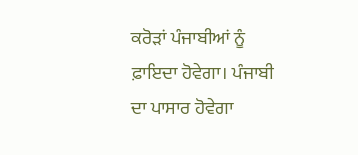ਕਰੋੜਾਂ ਪੰਜਾਬੀਆਂ ਨੂੰ ਫ਼ਾਇਦਾ ਹੋਵੇਗਾ। ਪੰਜਾਬੀ ਦਾ ਪਾਸਾਰ ਹੋਵੇਗਾ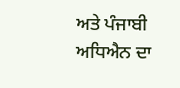ਅਤੇ ਪੰਜਾਬੀ ਅਧਿਐਨ ਦਾ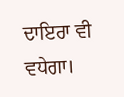ਦਾਇਰਾ ਵੀ ਵਧੇਗਾ।